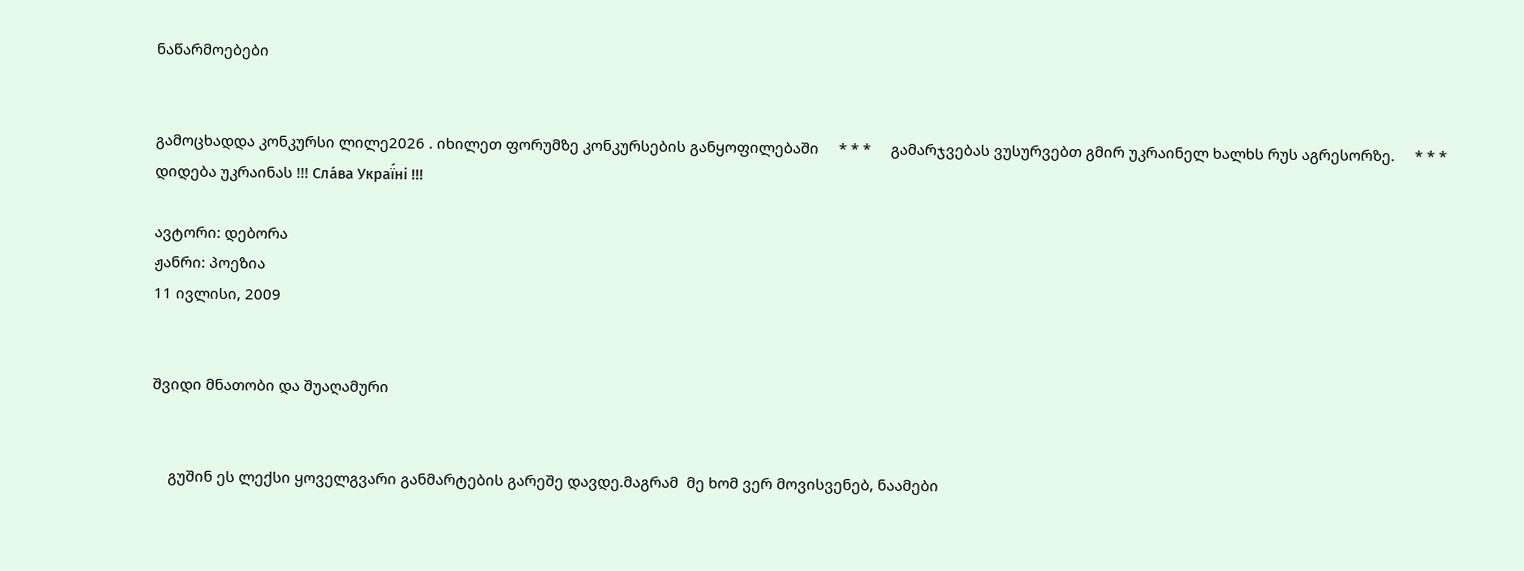ნაწარმოებები


გამოცხადდა კონკურსი ლილე2026 . იხილეთ ფორუმზე კონკურსების განყოფილებაში     * * *     გამარჯვებას ვუსურვებთ გმირ უკრაინელ ხალხს რუს აგრესორზე.     * * *     დიდება უკრაინას !!! Сла́ва Украї́ні !!!

ავტორი: დებორა
ჟანრი: პოეზია
11 ივლისი, 2009


შვიდი მნათობი და შუაღამური


    გუშინ ეს ლექსი ყოველგვარი განმარტების გარეშე დავდე.მაგრამ  მე ხომ ვერ მოვისვენებ, ნაამები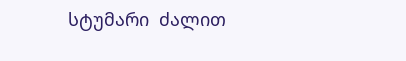სტუმარი  ძალით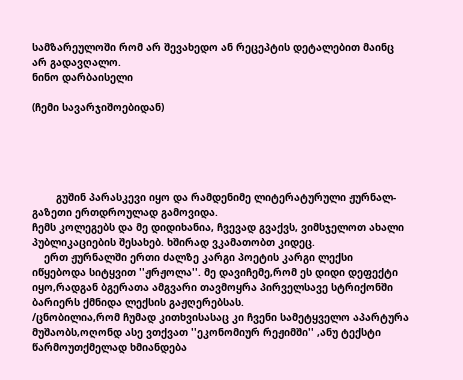სამზარეულოში რომ არ შევახედო ან რეცეპტის დეტალებით მაინც არ გადავღალო.
ნინო დარბაისელი

(ჩემი სავარჯიშოებიდან)





        გუშინ პარასკევი იყო და რამდენიმე ლიტერატურული ჟურნალ-გაზეთი ერთდროულად გამოვიდა.
ჩემს კოლეგებს და მე დიდიხანია, ჩვევად გვაქვს, ვიმსჯელოთ ახალი პუბლიკაციების შესახებ. ხშირად ვკამათობთ კიდეც.
    ერთ ჟურნალში ერთი ძალზე კარგი პოეტის კარგი ლექსი იწყებოდა სიტყვით ''ჟრჟოლა''. მე დავიჩემე,რომ ეს დიდი დეფექტი იყო,რადგან ბგერათა ამგვარი თავმოყრა პირველსავე სტრიქონში ბარიერს ქმნიდა ლექსის გაჟღერებსას.
/ცნობილია,რომ ჩუმად კითხვისასაც კი ჩვენი სამეტყველო აპარტურა მუშაობს,ოღონდ ასე ვთქვათ ''ეკონომიურ რეჟიმში'' ,ანუ ტექსტი წარმოუთქმელად ხმიანდება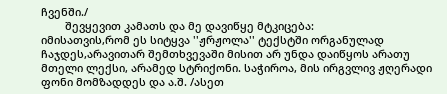ჩვენში./
        შევყევით კამათს და მე დავიწყე მტკიცება:
იმისათვის,რომ ეს სიტყვა ''ჟრჟოლა'' ტექსტში ორგანულად ჩაჯდეს,არავითარ შემთხვევაში მისით არ უნდა დაიწყოს არათუ მთელი ლექსი, არამედ სტრიქონი. საჭიროა, მის ირგვლივ ჟღერადი ფონი მომზადდეს და ა.შ. /ასეთ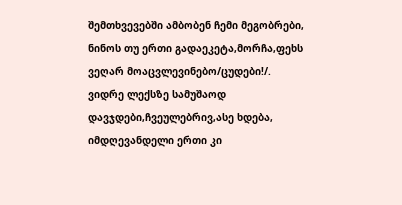შემთხვევებში ამბობენ ჩემი მეგობრები, ნინოს თუ ერთი გადაეკეტა,მორჩა,ფეხს ვეღარ მოაცვლევინებო/ცუდები!/.
ვიდრე ლექსზე სამუშაოდ დავჯდები,ჩვეულებრივ,ასე ხდება, იმდღევანდელი ერთი კი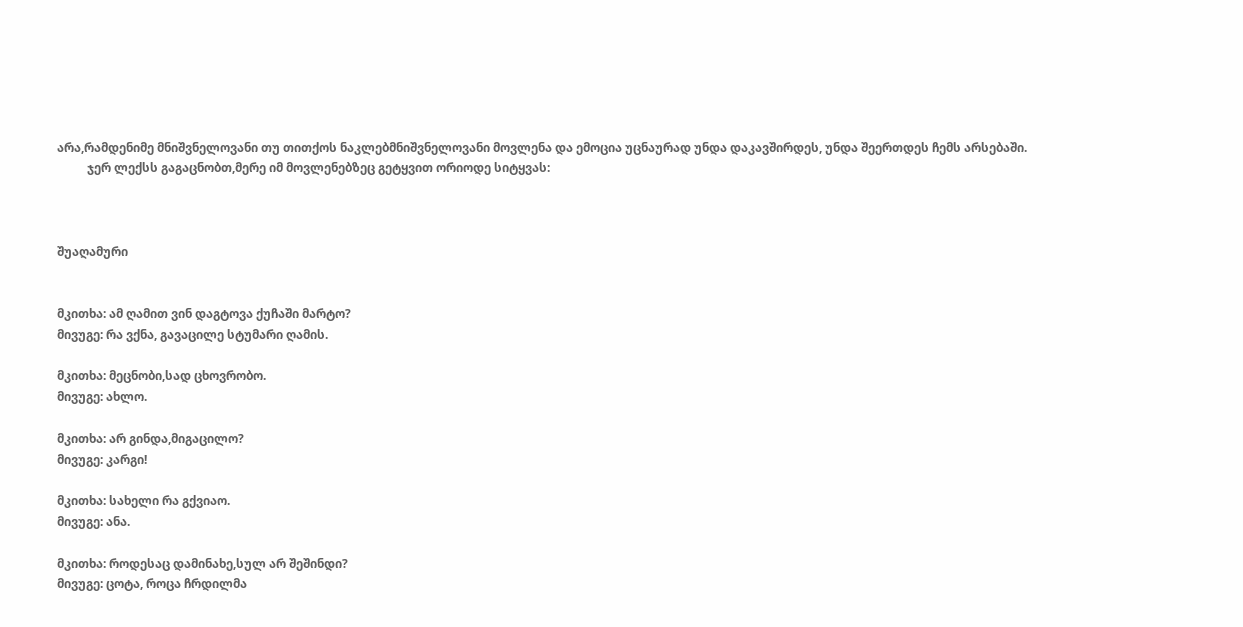არა,რამდენიმე მნიშვნელოვანი თუ თითქოს ნაკლებმნიშვნელოვანი მოვლენა და ემოცია უცნაურად უნდა დაკავშირდეს, უნდა შეერთდეს ჩემს არსებაში.
          ჯერ ლექსს გაგაცნობთ,მერე იმ მოვლენებზეც გეტყვით ორიოდე სიტყვას:



შუაღამური


მკითხა: ამ ღამით ვინ დაგტოვა ქუჩაში მარტო?
მივუგე: რა ვქნა, გავაცილე სტუმარი ღამის.

მკითხა: მეცნობი,სად ცხოვრობო.
მივუგე: ახლო.

მკითხა: არ გინდა,მიგაცილო?
მივუგე: კარგი!

მკითხა: სახელი რა გქვიაო.
მივუგე: ანა.

მკითხა: როდესაც დამინახე,სულ არ შეშინდი?
მივუგე: ცოტა, როცა ჩრდილმა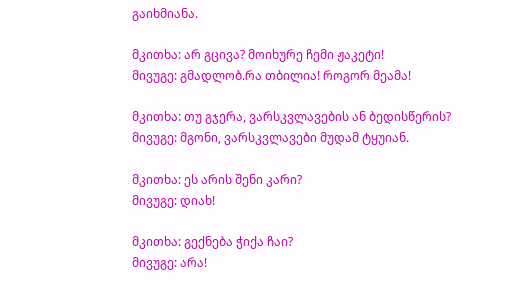გაიხმიანა.

მკითხა: არ გცივა? მოიხურე ჩემი ჟაკეტი!
მივუგე: გმადლობ.რა თბილია! როგორ მეამა!

მკითხა: თუ გჯერა, ვარსკვლავების ან ბედისწერის?
მივუგე: მგონი, ვარსკვლავები მუდამ ტყუიან.

მკითხა: ეს არის შენი კარი?
მივუგე: დიახ!

მკითხა: გექნება ჭიქა ჩაი?
მივუგე: არა!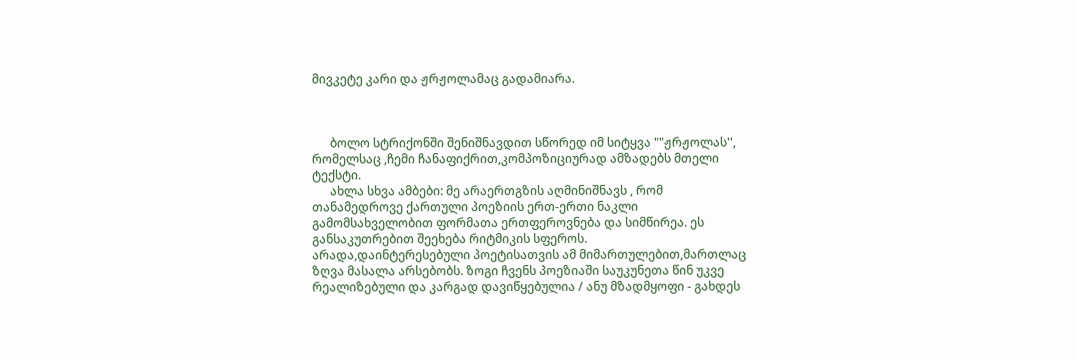მივკეტე კარი და ჟრჟოლამაც გადამიარა.



      ბოლო სტრიქონში შენიშნავდით სწორედ იმ სიტყვა ""ჟრჟოლას'', რომელსაც ,ჩემი ჩანაფიქრით,კომპოზიციურად ამზადებს მთელი ტექსტი.
      ახლა სხვა ამბები: მე არაერთგზის აღმინიშნავს , რომ თანამედროვე ქართული პოეზიის ერთ-ერთი ნაკლი გამომსახველობით ფორმათა ერთფეროვნება და სიმწირეა. ეს განსაკუთრებით შეეხება რიტმიკის სფეროს.
არადა,დაინტერესებული პოეტისათვის ამ მიმართულებით,მართლაც ზღვა მასალა არსებობს. ზოგი ჩვენს პოეზიაში საუკუნეთა წინ უკვე რეალიზებული და კარგად დავიწყებულია / ანუ მზადმყოფი - გახდეს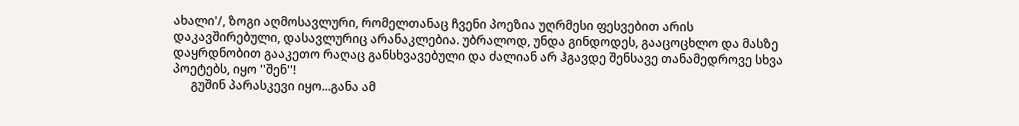ახალი'/, ზოგი აღმოსავლური, რომელთანაც ჩვენი პოეზია უღრმესი ფესვებით არის დაკავშირებული, დასავლურიც არანაკლებია. უბრალოდ, უნდა გინდოდეს, გააცოცხლო და მასზე დაყრდნობით გააკეთო რაღაც განსხვავებული და ძალიან არ ჰგავდე შენსავე თანამედროვე სხვა პოეტებს, იყო ''შენ''!
      გუშინ პარასკევი იყო...განა ამ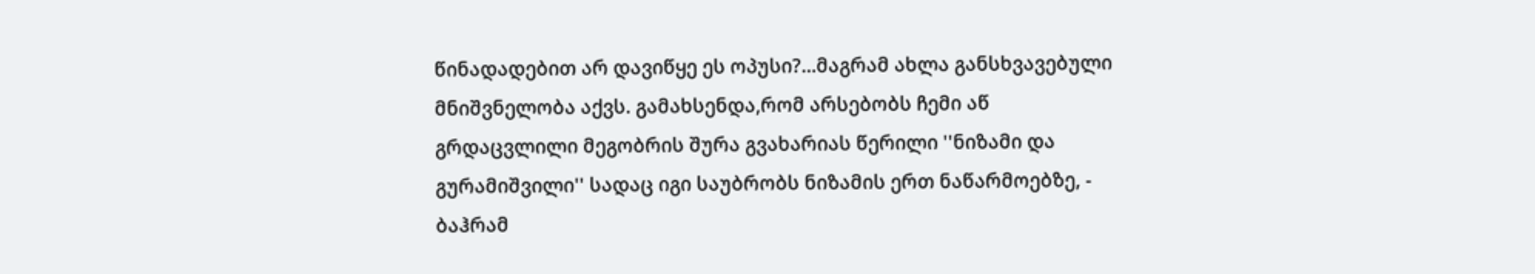წინადადებით არ დავიწყე ეს ოპუსი?...მაგრამ ახლა განსხვავებული მნიშვნელობა აქვს. გამახსენდა,რომ არსებობს ჩემი აწ გრდაცვლილი მეგობრის შურა გვახარიას წერილი ''ნიზამი და გურამიშვილი'' სადაც იგი საუბრობს ნიზამის ერთ ნაწარმოებზე, - ბაჰრამ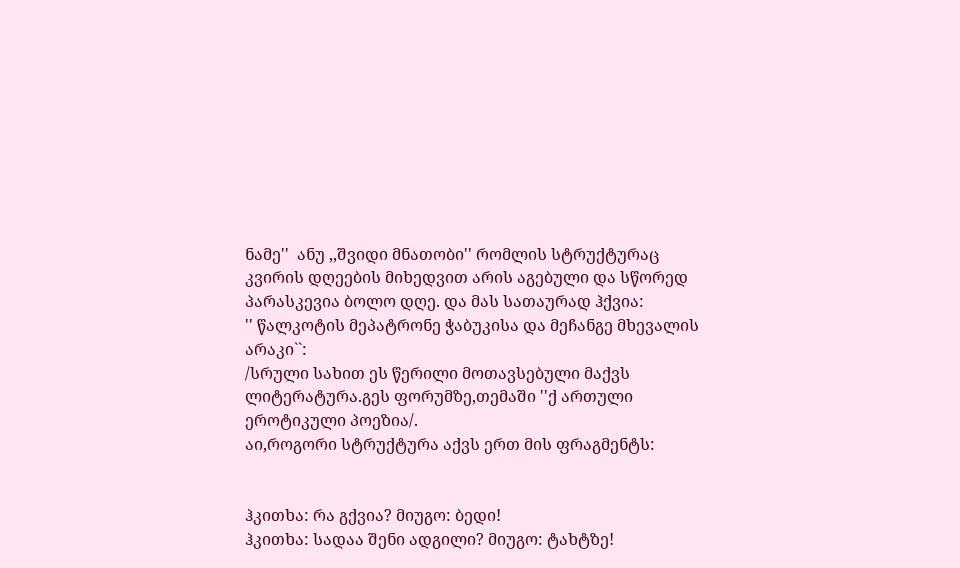ნამე''  ანუ ,,შვიდი მნათობი'' რომლის სტრუქტურაც კვირის დღეების მიხედვით არის აგებული და სწორედ პარასკევია ბოლო დღე. და მას სათაურად ჰქვია:
'' წალკოტის მეპატრონე ჭაბუკისა და მეჩანგე მხევალის არაკი``:
/სრული სახით ეს წერილი მოთავსებული მაქვს ლიტერატურა.გეს ფორუმზე,თემაში ''ქ ართული ეროტიკული პოეზია/.
აი,როგორი სტრუქტურა აქვს ერთ მის ფრაგმენტს:


ჰკითხა: რა გქვია? მიუგო: ბედი!
ჰკითხა: სადაა შენი ადგილი? მიუგო: ტახტზე!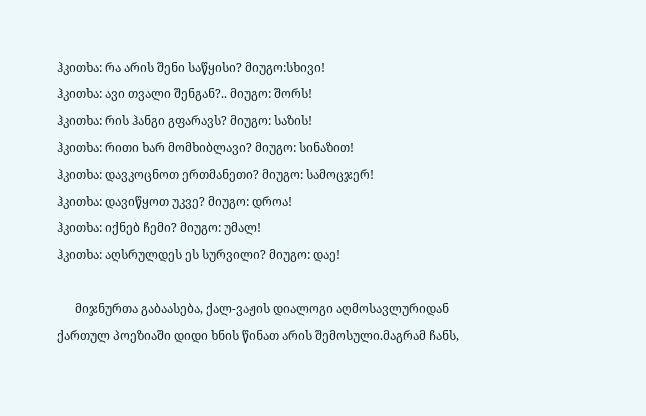ჰკითხა: რა არის შენი საწყისი? მიუგო:სხივი!
ჰკითხა: ავი თვალი შენგან?.. მიუგო: შორს!
ჰკითხა: რის ჰანგი გფარავს? მიუგო: საზის!
ჰკითხა: რითი ხარ მომხიბლავი? მიუგო: სინაზით!
ჰკითხა: დავკოცნოთ ერთმანეთი? მიუგო: სამოცჯერ!
ჰკითხა: დავიწყოთ უკვე? მიუგო: დროა!
ჰკითხა: იქნებ ჩემი? მიუგო: უმალ!
ჰკითხა: აღსრულდეს ეს სურვილი? მიუგო: დაე!

      მიჯნურთა გაბაასება, ქალ-ვაჟის დიალოგი აღმოსავლურიდან ქართულ პოეზიაში დიდი ხნის წინათ არის შემოსული.მაგრამ ჩანს,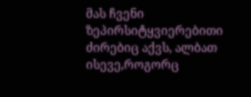მას ჩვენი ზეპირსიტყვიერებითი ძირებიც აქვს, ალბათ ისევე,როგორც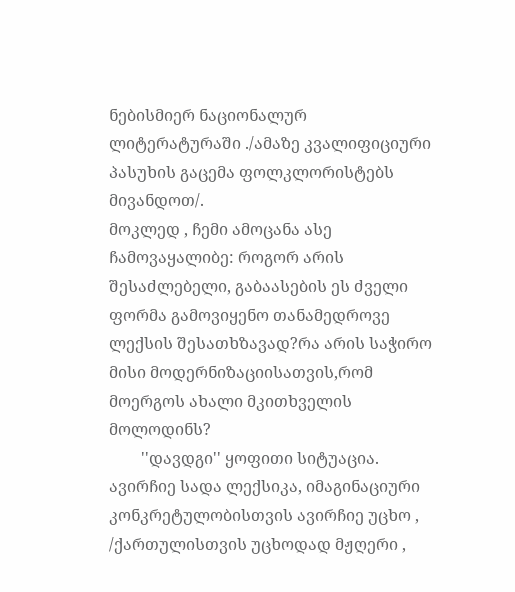ნებისმიერ ნაციონალურ ლიტერატურაში ./ამაზე კვალიფიციური პასუხის გაცემა ფოლკლორისტებს მივანდოთ/.
მოკლედ , ჩემი ამოცანა ასე ჩამოვაყალიბე: როგორ არის შესაძლებელი, გაბაასების ეს ძველი ფორმა გამოვიყენო თანამედროვე ლექსის შესათხზავად?რა არის საჭირო მისი მოდერნიზაციისათვის,რომ მოერგოს ახალი მკითხველის მოლოდინს?
        ''დავდგი'' ყოფითი სიტუაცია. ავირჩიე სადა ლექსიკა, იმაგინაციური კონკრეტულობისთვის ავირჩიე უცხო , /ქართულისთვის უცხოდად მჟღერი ,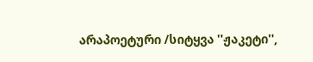არაპოეტური /სიტყვა ''ჟაკეტი'',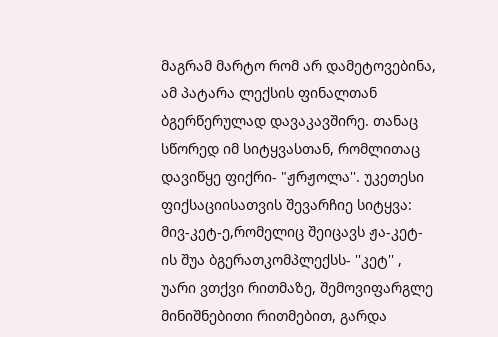მაგრამ მარტო რომ არ დამეტოვებინა, ამ პატარა ლექსის ფინალთან ბგერწერულად დავაკავშირე. თანაც სწორედ იმ სიტყვასთან, რომლითაც დავიწყე ფიქრი- "ჟრჟოლა''. უკეთესი ფიქსაციისათვის შევარჩიე სიტყვა: მივ-კეტ-ე,რომელიც შეიცავს ჟა-კეტ-ის შუა ბგერათკომპლექსს- ''კეტ'' ,  უარი ვთქვი რითმაზე, შემოვიფარგლე მინიშნებითი რითმებით, გარდა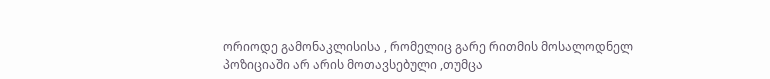ორიოდე გამონაკლისისა , რომელიც გარე რითმის მოსალოდნელ პოზიციაში არ არის მოთავსებული ,თუმცა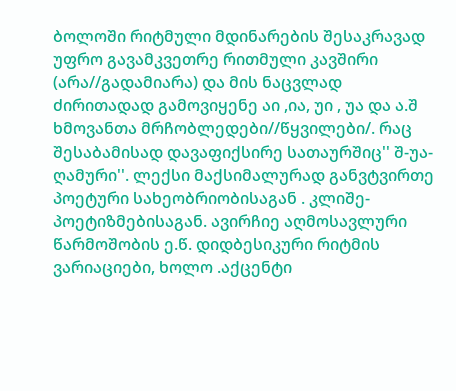ბოლოში რიტმული მდინარების შესაკრავად უფრო გავამკვეთრე რითმული კავშირი (არა//გადამიარა) და მის ნაცვლად  ძირითადად გამოვიყენე აი ,ია, უი , უა და ა.შ  ხმოვანთა მრჩობლედები//წყვილები/. რაც შესაბამისად დავაფიქსირე სათაურშიც'' შ-უა-ღამური''. ლექსი მაქსიმალურად განვტვირთე პოეტური სახეობრიობისაგან . კლიშე-პოეტიზმებისაგან. ავირჩიე აღმოსავლური წარმოშობის ე.წ. დიდბესიკური რიტმის ვარიაციები, ხოლო .აქცენტი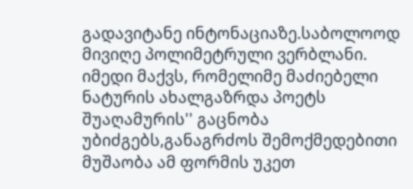გადავიტანე ინტონაციაზე.საბოლოოდ მივიღე პოლიმეტრული ვერბლანი.
იმედი მაქვს, რომელიმე მაძიებელი ნატურის ახალგაზრდა პოეტს შუაღამურის'' გაცნობა უბიძგებს,განაგრძოს შემოქმედებითი მუშაობა ამ ფორმის უკეთ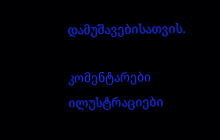დამუშავებისათვის.

კომენტარები ილუსტრაციები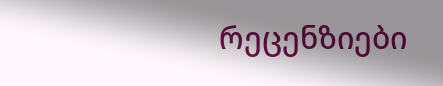რეცენზიები